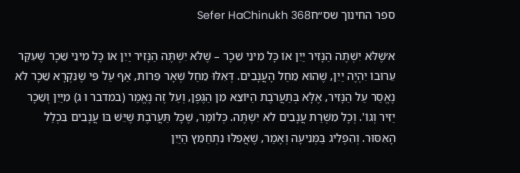ספר החינוך שס״חSefer HaChinukh 368

א׳שֶׁלֹּא יִשְׁתֶּה הַנָּזִיר יַיִן אוֹ כָּל מִינֵי שֵׁכָר – שֶׁלֹּא יִשְׁתֶּה הַנָּזִיר יַיִן אוֹ כָּל מִינֵי שֵׁכָר שֶׁעִקַּר עֵרוּבוֹ יִהְיֶה יַיִן, שֶׁהוּא מֵחַל הָעֲנָבִים. דְּאִלּוּ מֵחַל שְׁאָר פֵּרוֹת, אַף עַל פִּי שֶׁנִּקְרָא שֵׁכָר לֹא נֶאֱסַר עַל הַנָּזִיר, אֶלָּא בְּתַעֲרֹבֶת הַיּוֹצֵא מִן הַגֶּפֶן, וְעַל זֶה נֶאֱמַר (במדבר ו ג) מִיַּיִן וְשֵׁכָר יַזִּיר וְגוֹ'. וְכָל מִשְׁרַת עֲנָבִים לֹא יִשְׁתֶּה. כְּלוֹמַר, שֶׁכָּל תַּעֲרֹבֶת שֶׁיֵּשׁ בּוֹ עֲנָבִים בִּכְלַל הָאִסּוּר. וְהִפְלִיג בַּמְּנִיעָה וְאָמַר, שֶׁאֲפִלּוּ נִתְחַמֵּץ הַיַּיִן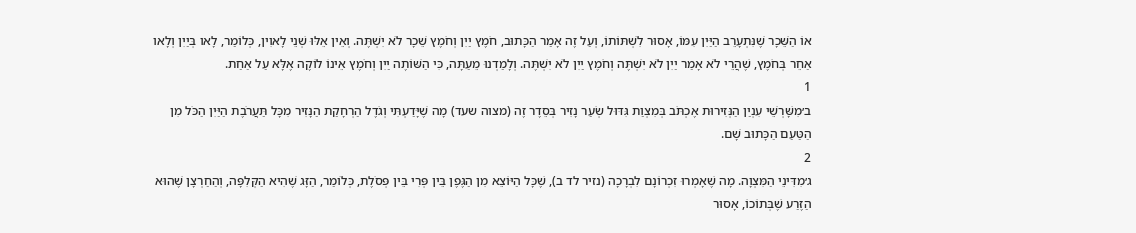אוֹ הַשֵּׁכָר שֶׁנִּתְעָרֵב הַיַּיִן עִמּוֹ, אָסוּר לִשְׁתּוֹתוֹ, וְעַל זֶה אָמַר הַכָּתוּב, חֹמֶץ יַיִן וְחֹמֶץ שֵׁכָר לֹא יִשְׁתֶּה. וְאֵין אֵלּוּ שְׁנֵי לָאוִין, כְּלוֹמַר, לָאו בְּיַיִן וְלָאו אַחֵר בְּחֹמֶץ, שֶׁהֲרֵי לֹא אָמַר יַיִן לֹא יִשְׁתֶּה וְחֹמֶץ יַיִן לֹא יִשְׁתֶּה. וְלָמַדְנוּ מֵעַתָּה, כִּי הַשּׁוֹתֶה יַיִן וְחֹמֶץ אֵינוֹ לוֹקֶה אֶלָּא עַל אַחַת.
1
ב׳מִשָּׁרְשֵׁי עִנְיַן הַנְּזִירוּת אֶכְתֹּב בְּמִצְוַת גִּדּוּל שְׂעַר נָזִיר בְּסֵדֶר זֶה (מצוה שעד) מָה שֶׁיָּדַעְתִּי וְגֹדֶל הַרְחָקַת הַנָּזִיר מִכָּל תַּעֲרֹבֶת הַיַּיִן הַכֹּל מִן הַטַּעַם הַכָּתוּב שָׁם.
2
ג׳מִדִּינֵי הַמִּצְוָה. מָה שֶׁאָמְרוּ זִכְרוֹנָם לִבְרָכָה (נזיר לד ב), שֶׁכָּל הַיּוֹצֵא מִן הַגֶּפֶן בֵּין פְּרִי בֵּין פְּסֹלֶת, כְּלוֹמַר, הַזָּג שֶׁהִיא הַקְּלִפָּה, וְהַחַרְצָן שֶׁהוּא הַזֶּרַע שֶׁבְּתוֹכוֹ, אָסוּר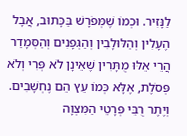לַנָּזִיר. וּכְמוֹ שֶׁמְּפֹרָשׁ בַּכָּתוּב, אֲבָל הֶעָלִין וְהַלּוּלָבִין וְהַגְּפָנִים וְהַסְּמָדַר הֲרֵי אֵלּוּ מֻתָּרִין שֶׁאֵינָן לֹא פְּרִי וְלֹא פְּסֹלֶת, אֶלָּא כְּמוֹ עֵץ הֵם נֶחְשָׁבִים. וְיֶתֶר רֻבֵּי פְּרָטֵי הַמִּצְוָה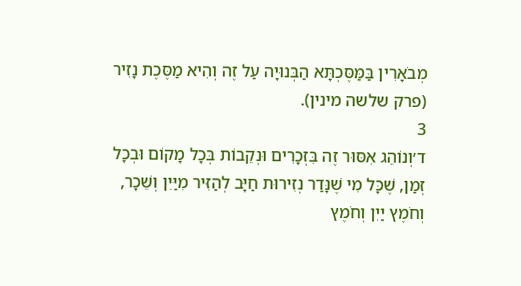מְבֹאָרִין בַּמַּסֶּכְתָּא הַבְּנוּיָה עַל זֶה וְהִיא מַסֶּכֶת נָזִיר (פרק שלשה מינין).
3
ד׳וְנוֹהֵג אִסּוּר זֶה בִּזְכָרִים וּנְקֵבוֹת בְּכָל מָקוֹם וּבְכָל זְמַן, שֶׁכָּל מִי שֶׁנָּדַר נְזִירוּת חַיָּב לְהַזִּיר מִיַּיִן וְשֵׁכָר, וְחֹמֶץ יַיִן וְחֹמֶץ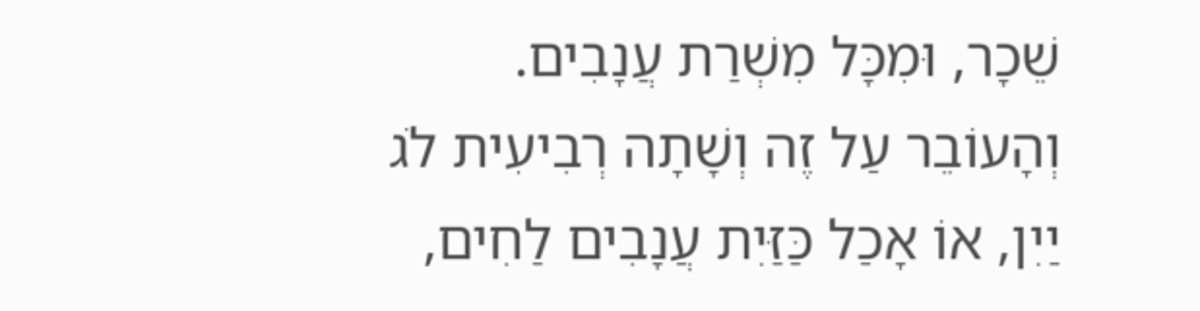שֵׁכָר, וּמִכָּל מִשְׁרַת עֲנָבִים. וְהָעוֹבֵר עַל זֶה וְשָׁתָה רְבִיעִית לֹג יַיִן, אוֹ אָכַל כַּזַּיִת עֲנָבִים לַחִים,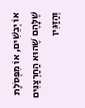אוֹ יְבֵשִׁים, אוֹ מִפְּסֹלֶת שֶׁלָּהֶם שֶׁהוּא הַחַרְצַנִּים וְהַזַּגִּין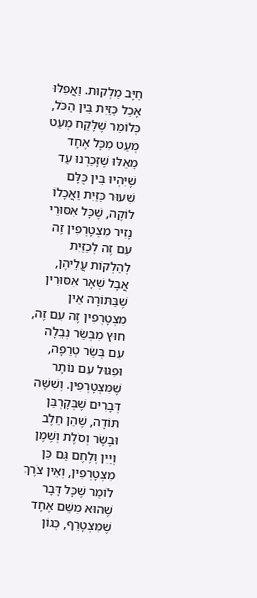חַיָּב מַלְקוּת. וַאֲפִלּוּ אָכַל כַּזַּיִת בֵּין הַכֹּל, כְּלוֹמַר שֶׁלָּקַח מְעַט מְעַט מִכָּל אֶחָד מֵאֵלּוּ שֶׁזָּכַרְנוּ עַד שֶׁיִּהְיוּ בֵּין כֻּלָּם שִׁעוּר כַּזַּיִת וַאֲכָלוֹ לוֹקֶה, שֶׁכָּל אִסּוּרֵי נָזִיר מִצְטָרְפִין זֶה עִם זֶה לְכַזַּיִת לְהַלְקוֹת עֲלֵיהֶן, אֲבָל שְׁאָר אִסּוּרִין שֶׁבַּתּוֹרָה אֵין מִצְטָרְפִין זֶה עִם זֶה, חוּץ מִבְּשַׂר נְבֵלָה עִם בְּשַׂר טְרֵפָה, וּפִגּוּל עִם נוֹתָר שֶׁמִּצְטָרְפִין. וְשִׁשָּׁה דְּבָרִים שֶׁבְּקָרְבַּן תּוֹדָה, שֶׁהֵן חֵלֶב וּבָשָׂר וְסֹלֶת וְשֶׁמֶן וְיַיִן וְלֶחֶם גַּם כֵּן מִצְטָרְפִין, וְאֵין צֹרֶךְ לוֹמַר שֶׁכָּל דָּבָר שֶׁהוּא מִשֵּׁם אֶחָד שֶׁמִּצְטָרֵף, כְּגוֹן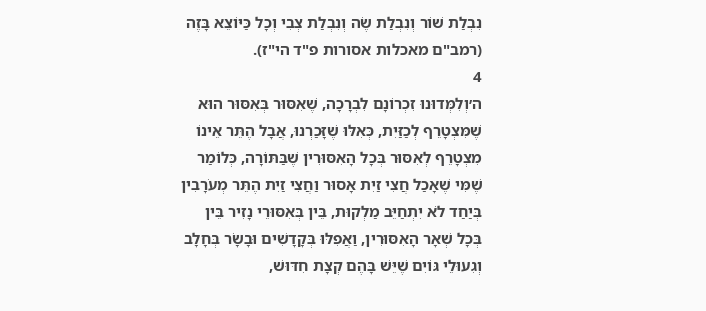נִבְלַת שׁוֹר וְנִבְלַת שֶׂה וְנִבְלַת צְבִי וְכָל כַּיּוֹצֵא בָּזֶה (רמב"ם מאכלות אסורות פ"ד הי"ז).
4
ה׳וְלִמְּדוּנוּ זִכְרוֹנָם לִבְרָכָה, שֶׁאִסּוּר בְּאִסּוּר הוּא שֶׁמִּצְטָרֵף לְכַזַּיִת, כְּאִלּוּ שֶׁזָּכַרְנוּ, אֲבָל הֶתֵּר אֵינוֹ מִצְטָרֵף לְאִסּוּר בְּכָל הָאִסּוּרִין שֶׁבַּתּוֹרָה, כְּלוֹמַר שֶׁמִּי שֶׁאָכַל חֲצִי זַיִת אָסוּר וַחֲצִי זַיִת הֶתֵּר מְעֹרָבִין בְּיַחַד לֹא יִתְחַיֵּב מַלְקוּת, בֵּין בְּאִסּוּרֵי נָזִיר בֵּין בְּכָל שְׁאָר הָאִסּוּרִין, וַאֲפִלּוּ בְּקָדָשִׁים וּבָשָׂר בְּחָלָב וְגִעוּלֵי גּוֹיִם שֶׁיֵּשׁ בָּהֶם קְצָת חִדּוּשׁ,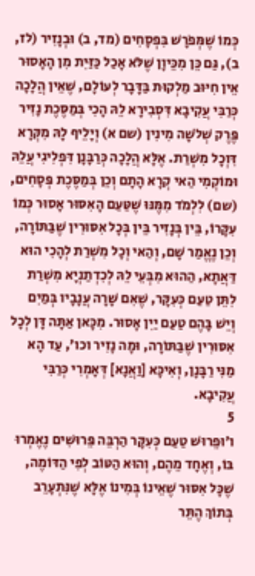כְּמוֹ שֶׁמְּפֹרָשׁ בִּפְסָחִים (מד, ב) וּבְנָזִיר (לז, ב), גַּם כֵּן מִכֵּיוָן שֶׁלֹּא אָכַל כַּזַּיִת מִן הָאָסוּר אֵין חִיּוּב מַלְקוּת בַּדָּבָר לְעוֹלָם, שֶׁאֵין הֲלָכָה כְּרַבִּי עֲקִיבָא דִּסְבִירָא לֵהּ הָכִי בְּמַסֶּכֶת נָזִיר פֶּרֶק שְׁלֹשָׁה מִינִין (שם א) וְיָלֵיף לָהּ מִקְּרָא דִּוְכָל מִשְׁרַת. אֶלָּא הֲלָכָה כְּרַבָּנָן דִּפְלִיגִי עֲלֵהּ וּמוֹקְמִי הַאי קְרָא הָתָם וְכֵן בְּמַסֶּכֶת פְּסָחִים, (שם) לִלְמֹד מִמֶּנּוּ שֶׁטַּעַם הָאִסּוּר אָסוּר כְּמוֹ עִקָּרוֹ, בֵּין בְּנָזִיר בֵּין בְּכָל אִסּוּרִין שֶׁבַּתּוֹרָה, וְכֵן נֶאֱמַר שָׁם, וְהַאי וְכָל מִשְׁרַת לְהָכִי הוּא דַּאֲתָא, הַהוּא מִבְּעֵי לֵהּ לְכִדְתַנְיָא מִשְׁרַת לִתֵּן טַעַם כְּעִקָּר, שֶׁאִם שָׁרָה עֲנָבָיו בְּמַיִם וְיֵשׁ בָּהֶם טַעַם יַיִן אָסוּר. מִכָּאן אַתָּה דָּן לְכָל אִסּוּרִין שֶׁבַּתּוֹרָה, וּמָה נָזִיר וכו', עַד הָא מַנִּי רַבָּנָן, וְאִיכָּא [וַאֲנָא] דְּאָמְרִי כְּרַבִּי עֲקִיבָא.
5
ו׳וּפֵרוּשׁ טַעַם כְּעִקָּר הַרְבֵּה פֵּרוּשִׁים נֶאֶמְרוּ בּוֹ, וְאֶחָד מֵהֶם, וְהוּא הַטּוֹב לְפִי הַדּוֹמֶה, שֶׁכָּל אִסּוּר שֶׁאֵינוֹ בְּמִינוֹ אֶלָּא שֶׁנִּתְעָרֵב בְּתוֹךְ הֶתֵּר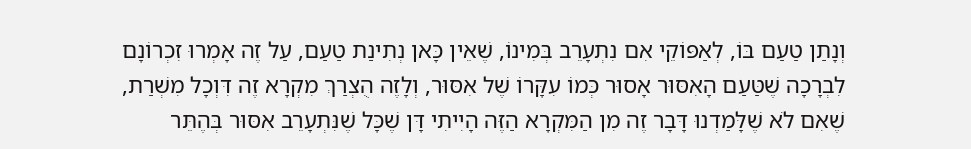וְנָתַן טַעַם בּוֹ, לְאַפּוֹקֵי אִם נִתְעָרֵב בְּמִינוֹ, שֶׁאֵין כָּאן נְתִינַת טַעַם, עַל זֶה אָמְרוּ זִכְרוֹנָם לִבְרָכָה שֶׁטַּעַם הָאִסּוּר אָסוּר כְּמוֹ עִקָּרוֹ שֶׁל אִסּוּר, וְלָזֶה הֻצְרַךְ מִקְרָא זֶה דִּוְכָל מִשְׁרַת, שֶׁאִם לֹא שֶׁלָּמַדְנוּ דָּבָר זֶה מִן הַמִּקְרָא הַזֶּה הָיִיתִי דָּן שֶׁכָּל שֶׁנִּתְעָרֵב אִסּוּר בְּהֶתֵּר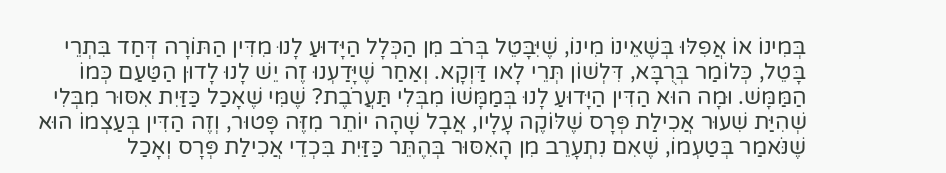בְּמִינוֹ אוֹ אֲפִלּוּ בְּשֶׁאֵינוֹ מִינוֹ, שֶׁיִּבָּטֵל בְּרֹב מִן הַכְּלָל הַיָּדוּעַ לָנוּ מִדִּין הַתּוֹרָה דְּחַד בִּתְרֵי בָּטֵל, כְּלוֹמַר בְּרֻבָּא, דִּלְשׁוֹן תְּרֵי לָאו דַּוְקָא. וְאַחַר שֶׁיָּדַעְנוּ זֶה יֵשׁ לָנוּ לָדוּן הַטַּעַם כְּמוֹ הַמַּמָּשׁ. וּמָה הוּא הַדִּין הַיָּדוּעַ לָנוּ בְּמַמָּשׁוֹ מִבְּלִי תַּעֲרֹבֶת? שֶׁמִּי שֶׁאָכַל כַּזַּיִת אִסּוּר מִבְּלִי שְׁהִיַּת שִׁעוּר אֲכִילַת פְּרָס שֶׁלּוֹקֶה עָלָיו, אֲבָל שָׁהָה יוֹתֵר מִזֶּה פָּטוּר, וְזֶה הַדִּין בְּעַצְמוֹ הוּא שֶׁנֹּאמַר בְּטַעְמוֹ, שֶׁאִם נִתְעָרֵב מִן הָאִסּוּר בְּהֶתֵּר כַּזַּיִת בִּכְדֵי אֲכִילַת פְּרָס וְאָכַל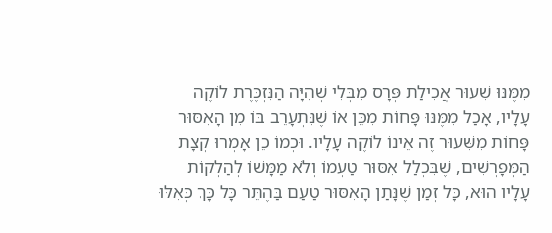מִמֶּנּוּ שִׁעוּר אֲכִילַת פְּרָס מִבְּלִי שְׁהִיָּה הַנִּזְכֶּרֶת לוֹקֶה עָלָיו, אָכַל מִמֶּנּוּ פָּחוֹת מִכֵּן אוֹ שֶׁנִּתְעָרֵב בּוֹ מִן הָאִסּוּר פָּחוֹת מִשִּׁעוּר זֶה אֵינוֹ לוֹקֶה עָלָיו. וּכְמוֹ כֵן אָמְרוּ קְצָת הַמְּפָרְשִׁים, שֶׁבִּכְלַל אִסּוּר טַעְמוֹ וְלֹא מַמָּשׁוֹ לְהַלְקוֹת עָלָיו הוּא, כָּל זְמַן שֶׁנָּתַן הָאִסּוּר טַעַם בַּהֶתֵּר כָּל כָּךְ כְּאִלּוּ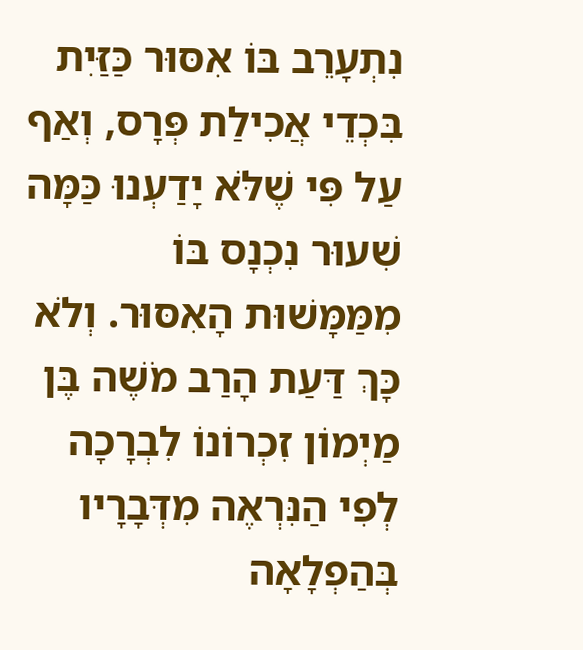נִתְעָרֵב בּוֹ אִסּוּר כַּזַּיִת בִּכְדֵי אֲכִילַת פְּרָס, וְאַף עַל פִּי שֶׁלֹּא יָדַעְנוּ כַּמָּה שִׁעוּר נִכְנָס בּוֹ מִמַּמָּשׁוּת הָאִסּוּר. וְלֹא כָּךְ דַּעַת הָרַב מֹשֶׁה בֶּן מַיְמוֹן זִכְרוֹנוֹ לִבְרָכָה לְפִי הַנִּרְאֶה מִדְּבָרָיו בְּהַפְלָאָה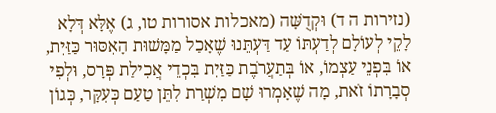(נזירות ה ד) וּקְדֻשָּׁה (מאכלות אסורות טו, ג) אֶלָּא דְּלָא לָקֵי לְעוֹלָם לְדַעְתּוֹ עַד דַּעְתֵּנוּ שֶׁאָכַל מַמָּשׁוּת הָאִסּוּר כַּזַּיִת, אוֹ בִּפְנֵי עַצְמוֹ, אוֹ בְּתַעֲרֹבֶת כַּזַּיִת בִּכְדֵי אֲכִילַת פְּרָס, וּלְפִי סְבָרָתוֹ זֹאת, מָה שֶׁאָמְרוּ שָׁם מִשְׁרַת לִתֵּן טַעַם כְּעִקָּר, כְּגוֹן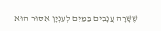שֶׁשָּׁרָה עֲנָבִים בַּמַּיִם לְעִנְיָן אִסּוּר הוּא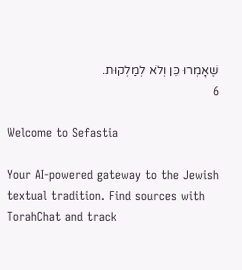שֶׁאָמְרוּ כֵּן וְלֹא לְמַלְקוּת.
6

Welcome to Sefastia

Your AI-powered gateway to the Jewish textual tradition. Find sources with TorahChat and track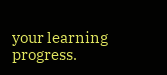your learning progress.